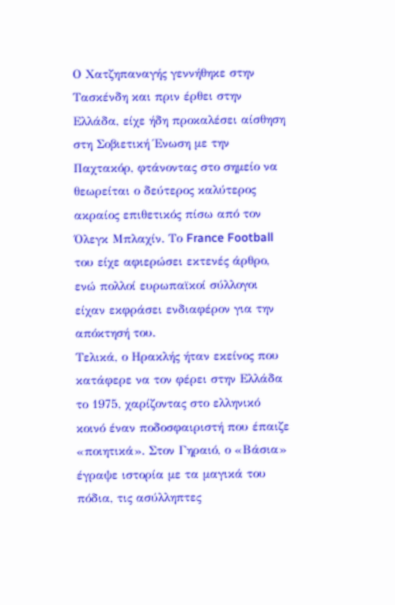Ο Χατζηπαναγής γεννήθηκε στην Τασκένδη και πριν έρθει στην Ελλάδα, είχε ήδη προκαλέσει αίσθηση στη Σοβιετική Ένωση με την Παχτακόρ, φτάνοντας στο σημείο να θεωρείται ο δεύτερος καλύτερος ακραίος επιθετικός πίσω από τον Όλεγκ Μπλαχίν. Το France Football του είχε αφιερώσει εκτενές άρθρο, ενώ πολλοί ευρωπαϊκοί σύλλογοι είχαν εκφράσει ενδιαφέρον για την απόκτησή του.
Τελικά, ο Ηρακλής ήταν εκείνος που κατάφερε να τον φέρει στην Ελλάδα το 1975, χαρίζοντας στο ελληνικό κοινό έναν ποδοσφαιριστή που έπαιζε «ποιητικά». Στον Γηραιό, ο «Βάσια» έγραψε ιστορία με τα μαγικά του πόδια, τις ασύλληπτες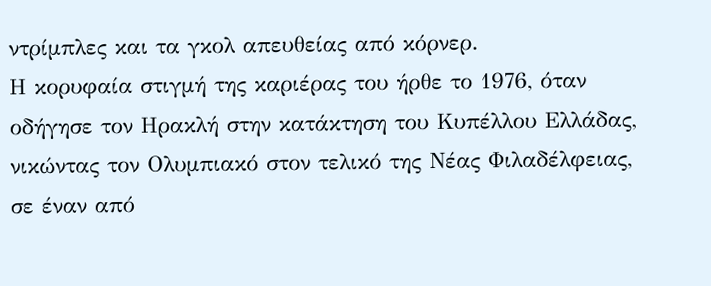ντρίμπλες και τα γκολ απευθείας από κόρνερ.
Η κορυφαία στιγμή της καριέρας του ήρθε το 1976, όταν οδήγησε τον Ηρακλή στην κατάκτηση του Κυπέλλου Ελλάδας, νικώντας τον Ολυμπιακό στον τελικό της Νέας Φιλαδέλφειας, σε έναν από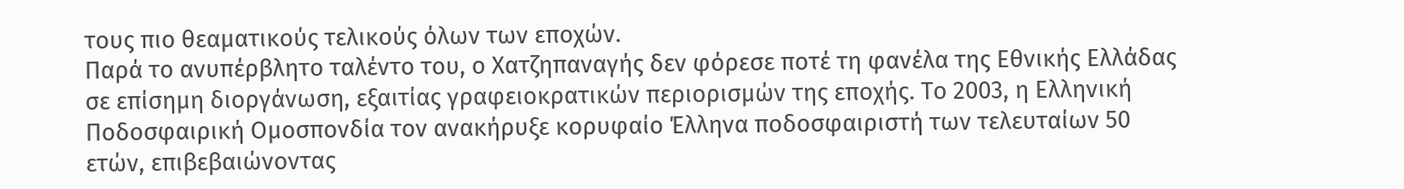τους πιο θεαματικούς τελικούς όλων των εποχών.
Παρά το ανυπέρβλητο ταλέντο του, ο Χατζηπαναγής δεν φόρεσε ποτέ τη φανέλα της Εθνικής Ελλάδας σε επίσημη διοργάνωση, εξαιτίας γραφειοκρατικών περιορισμών της εποχής. Το 2003, η Ελληνική Ποδοσφαιρική Ομοσπονδία τον ανακήρυξε κορυφαίο Έλληνα ποδοσφαιριστή των τελευταίων 50 ετών, επιβεβαιώνοντας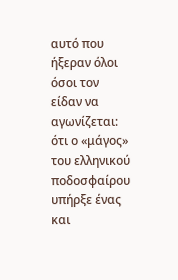αυτό που ήξεραν όλοι όσοι τον είδαν να αγωνίζεται: ότι ο «μάγος» του ελληνικού ποδοσφαίρου υπήρξε ένας και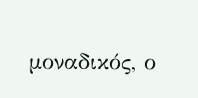μοναδικός, ο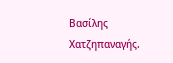Βασίλης Χατζηπαναγής.